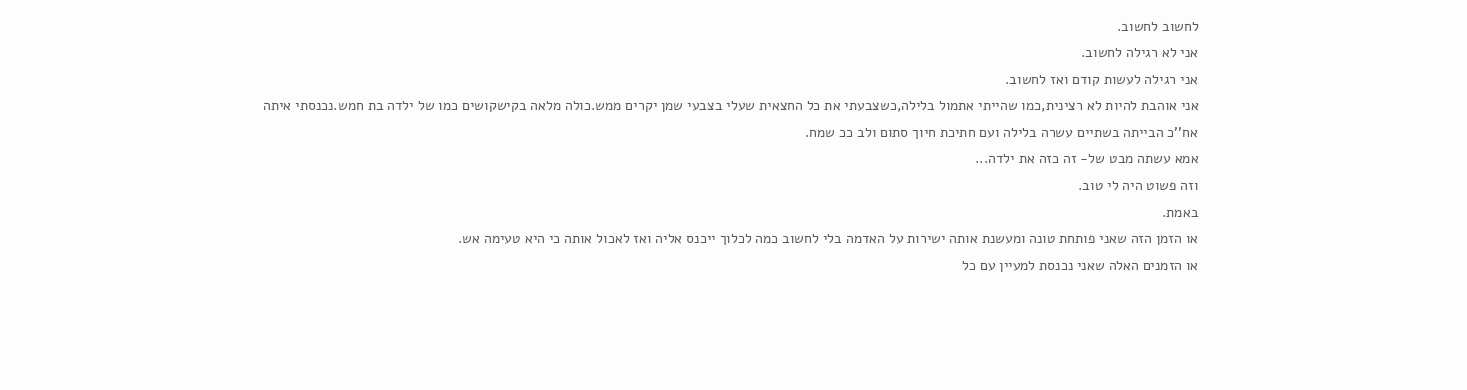לחשוב לחשוב.
אני לא רגילה לחשוב.
אני רגילה לעשות קודם ואז לחשוב.
אני אוהבת להיות לא רצינית,כמו שהייתי אתמול בלילה,כשצבעתי את כל החצאית שעלי בצבעי שמן יקרים ממש.כולה מלאה בקישקושים כמו של ילדה בת חמש.נכנסתי איתה אח''כ הבייתה בשתיים עשרה בלילה ועם חתיכת חיוך סתום ולב ככ שמח.
אמא עשתה מבט של- זה כזה את ילדה...
וזה פשוט היה לי טוב.
באמת.
או הזמן הזה שאני פותחת טונה ומעשנת אותה ישירות על האדמה בלי לחשוב כמה לכלוך ייכנס אליה ואז לאכול אותה כי היא טעימה אש.
או הזמנים האלה שאני נכנסת למעיין עם כל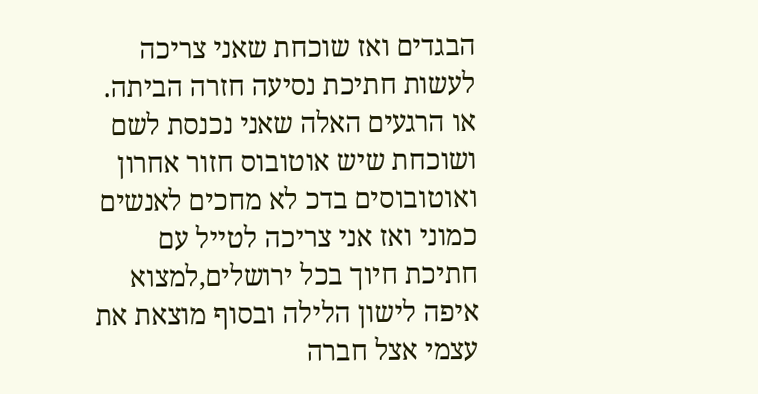הבגדים ואז שוכחת שאני צריכה לעשות חתיכת נסיעה חזרה הביתה.
או הרגעים האלה שאני נכנסת לשם ושוכחת שיש אוטובוס חזור אחרון ואוטובוסים בדכ לא מחכים לאנשים כמוני ואז אני צריכה לטייל עם חתיכת חיוך בכל ירושלים,למצוא איפה לישון הלילה ובסוף מוצאת את עצמי אצל חברה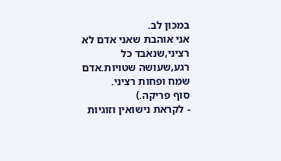במכון לב.
אני אוהבת שאני אדם לא רציני,שנאבד כל רגע,שעושה שטויות.אדם שמח ופחות רציני.
סוף פריקה.)
- לקראת נישואין וזוגיות